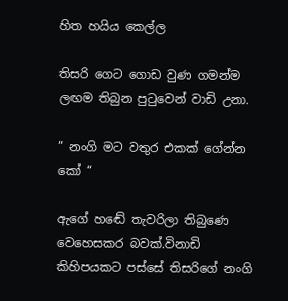හිත හයිය කෙල්ල

තිසරි ගෙට ගොඩ වුණ ගමන්ම ලඟම තිබුන පුටුවෙන් වාඩි උනා.

” නංගි මට වතුර එකක් ගේන්න කෝ “

ඇගේ හඬේ තැවරිලා තිබුණෙ වෙහෙසකර බවක්.විනාඩි කිහිපයකට පස්සේ තිසරිගේ නංගි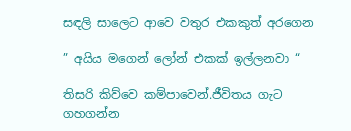සඳලි සාලෙට ආවෙ වතුර එකකුත් අරගෙන

” අයිය මගෙන් ලෝන් එකක් ඉල්ලනවා “

තිසරි කිව්වෙ කම්පාවෙන්.ජීවිතය ගැට ගහගන්න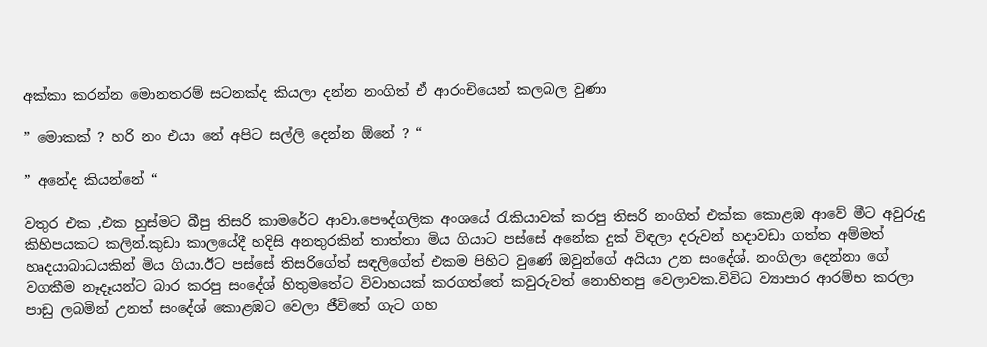අක්කා කරන්න මොනතරම් සටනක්ද කියලා දන්න නංගිත් ඒ ආරංචියෙන් කලබල වුණා

” මොකක් ? හරි නං එයා නේ අපිට සල්ලි දෙන්න ඕනේ ? “

” අනේද කියන්නේ “

වතුර එක ,එක හුස්මට බීපු තිසරි කාමරේට ආවා.පෞද්ගලික අංශයේ රැකියාවක් කරපු තිසරි නංගිත් එක්ක කොළඹ ආවේ මීට අවුරුදු කිහිපයකට කලින්.කුඩා කාලයේදී හදිසි අනතුරකින් තාත්තා මිය ගියාට පස්සේ අනේක දුක් විඳලා දරුවන් හදාවඩා ගත්ත අම්මත් හෘදයාබාධයකින් මිය ගියා.ඊට පස්සේ තිසරිගේත් සඳලිගේත් එකම පිහිට වුණේ ඔවුන්ගේ අයියා උන සංදේශ්. නංගිලා දෙන්නා ගේ වගකීම නෑදෑයන්ට බාර කරපු සංදේශ් හිතුමතේට විවාහයක් කරගත්තේ කවුරුවත් නොහිතපු වෙලාවක.විවිධ ව්‍යාපාර ආරම්භ කරලා පාඩු ලබමින් උනත් සංදේශ් කොළඹට වෙලා ජීවිතේ ගැට ගහ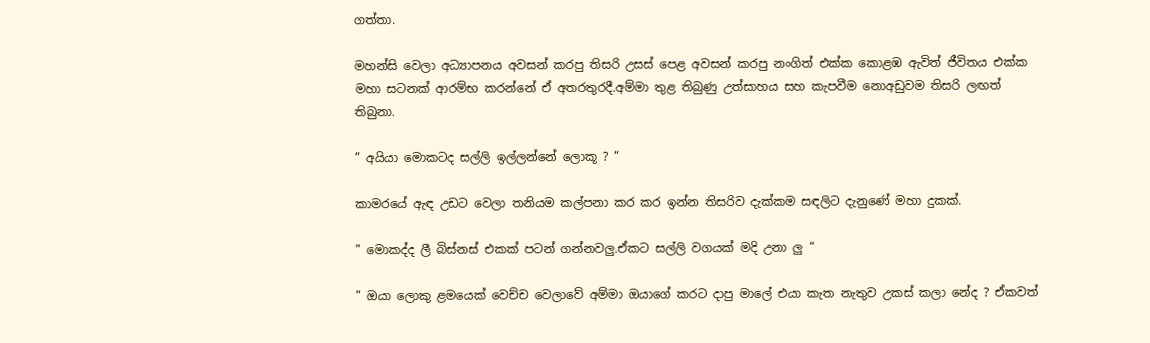ගත්තා.

මහන්සි වෙලා අධ්‍යාපනය අවසන් කරපු තිසරි උසස් පෙළ අවසන් කරපු නංගිත් එක්ක කොළඹ ඇවිත් ජීවිතය එක්ක මහා සටනක් ආරම්භ කරන්නේ ඒ අතරතුරදී.අම්මා තුළ තිබුණු උත්සාහය සහ කැපවීම නොඅඩුවම තිසරි ලඟත් තිබුනා.

” අයියා මොකටද සල්ලි ඉල්ලන්නේ ලොකූ ? “

කාමරයේ ඇඳ උඩට වෙලා තනියම කල්පනා කර කර ඉන්න තිසරිව දැක්කම සඳලිට දැනුණේ මහා දුකක්.

” මොකද්ද ලී බිස්නස් එකක් පටන් ගන්නවලු.ඒකට සල්ලි වගයක් මදි උනා ලු “

” ඔයා ලොකු ළමයෙක් වෙච්ච වෙලාවේ අම්මා ඔයාගේ කරට දාපු මාලේ එයා කැත නැතුව උකස් කලා නේද ? ඒකවත්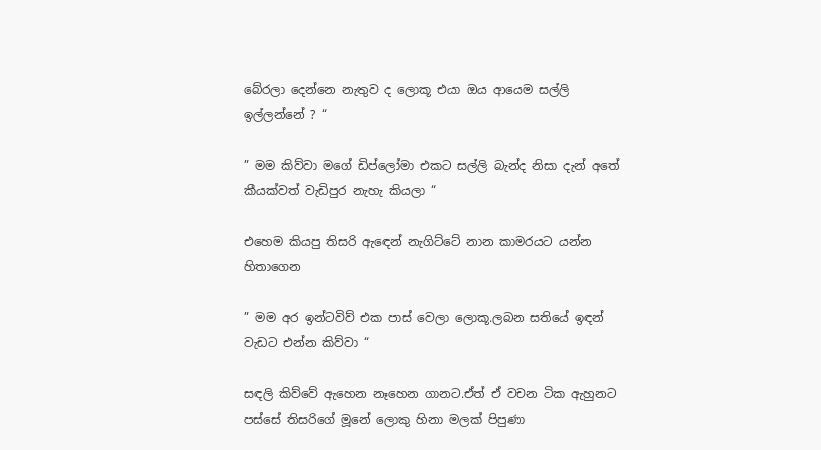බේරලා දෙන්නෙ නැතුව ද ලොකූ එයා ඔය ආයෙම සල්ලි ඉල්ලන්නේ ? “

” මම කිව්වා මගේ ඩිප්ලෝමා එකට සල්ලි බැන්ද නිසා දැන් අතේ කීයක්වත් වැඩිපුර නැහැ කියලා “

එහෙම කියපු තිසරි ඇඳෙන් නැගිට්ටේ නාන කාමරයට යන්න හිතාගෙන

” මම අර ඉන්ටවිව් එක පාස් වෙලා ලොකූ.ලබන සතියේ ඉඳන් වැඩට එන්න කිව්වා “

සඳලි කිව්වේ ඇහෙන නෑහෙන ගානට.ඒත් ඒ වචන ටික ඇහුනට පස්සේ තිසරිගේ මූනේ ලොකු හිනා මලක් පිපුණා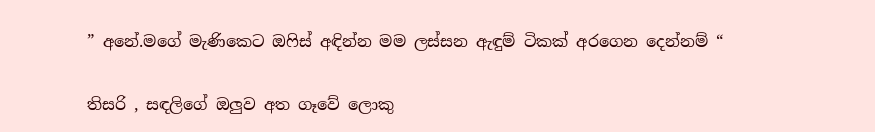” අනේ.මගේ මැණිකෙට ඔෆිස් අඳින්න මම ලස්සන ඇඳුම් ටිකක් අරගෙන දෙන්නම් “

තිසරි , සඳලිගේ ඔලුව අත ගෑවේ ලොකු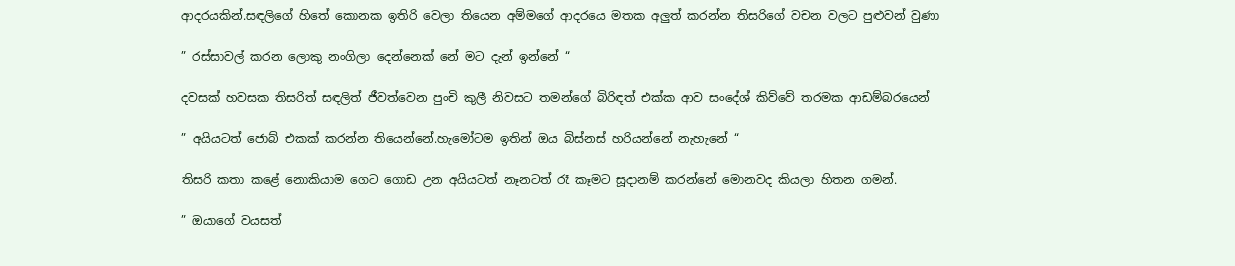ආදරයකින්.සඳලිගේ හිතේ කොනක ඉතිරි වෙලා තියෙන අම්මගේ ආදරයෙ මතක අලුත් කරන්න තිසරිගේ වචන වලට පුළුවන් වුණා

” රස්සාවල් කරන ලොකු නංගිලා දෙන්නෙක් නේ මට දැන් ඉන්නේ “

දවසක් හවසක තිසරිත් සඳලිත් ජීවත්වෙන පුංචි කුලී නිවසට තමන්ගේ බිරිඳත් එක්ක ආව සංදේශ් කිව්වේ තරමක ආඩම්බරයෙන්

” අයියටත් ජොබ් එකක් කරන්න තියෙන්නේ.හැමෝටම ඉතින් ඔය බිස්නස් හරියන්නේ නැහැනේ “

තිසරි කතා කළේ නොකියාම ගෙට ගොඩ උන අයියටත් නෑනටත් රෑ කෑමට සූදානම් කරන්නේ මොනවද කියලා හිතන ගමන්.

” ඔයාගේ වයසත්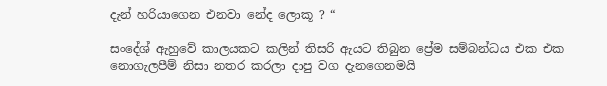දැන් හරියාගෙන එනවා නේද ලොකූ ? “

සංදේශ් ඇහුවේ කාලයකට කලින් තිසරි ඇයට තිබුන ප්‍රේම සම්බන්ධය එක එක නොගැලපීම් නිසා නතර කරලා දාපු වග දැනගෙනමයි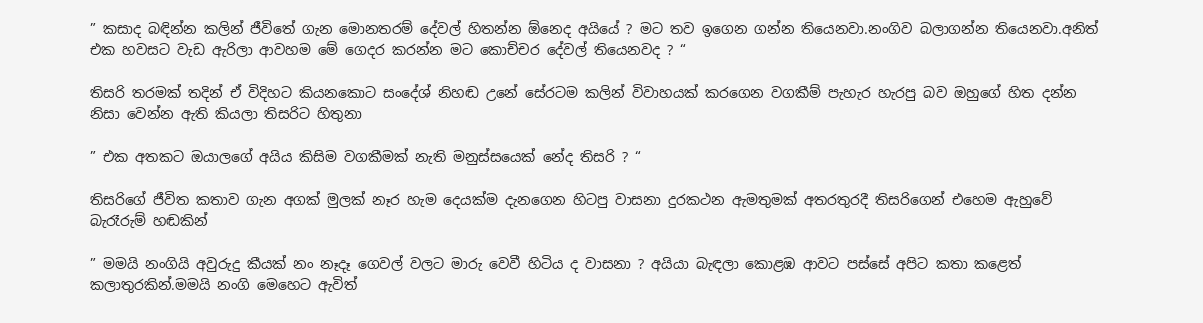” කසාද බඳින්න කලින් ජීවිතේ ගැන මොනතරම් දේවල් හිතන්න ඕනෙද අයියේ ? මට තව ඉගෙන ගන්න තියෙනවා.නංගිව බලාගන්න තියෙනවා.අනිත් එක හවසට වැඩ ඇරිලා ආවහම මේ ගෙදර කරන්න මට කොච්චර දේවල් තියෙනවද ? “

තිසරි තරමක් තදින් ඒ විදිහට කියනකොට සංදේශ් නිහඬ උනේ සේරටම කලින් විවාහයක් කරගෙන වගකීම් පැහැර හැරපු බව ඔහුගේ හිත දන්න නිසා වෙන්න ඇති කියලා තිසරිට හිතුනා

” එක අතකට ඔයාලගේ අයිය කිසිම වගකීමක් නැති මනුස්සයෙක් නේද තිසරි ? “

තිසරිගේ ජීවිත කතාව ගැන අගක් මුලක් නෑර හැම දෙයක්ම දැනගෙන හිටපු වාසනා දුරකථන ඇමතුමක් අතරතුරදී තිසරිගෙන් එහෙම ඇහුවේ බැරෑරුම් හඬකින්

” මමයි නංගියි අවුරුදු කීයක් නං නෑදෑ ගෙවල් වලට මාරු වෙවී හිටිය ද වාසනා ? අයියා බැඳලා කොළඹ ආවට පස්සේ අපිට කතා කළෙත් කලාතුරකින්.මමයි නංගි මෙහෙට ඇවිත්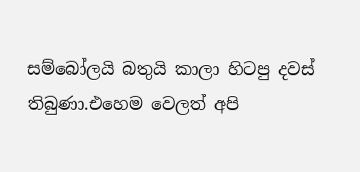සම්බෝලයි බතුයි කාලා හිටපු දවස් තිබුණා.එහෙම වෙලත් අපි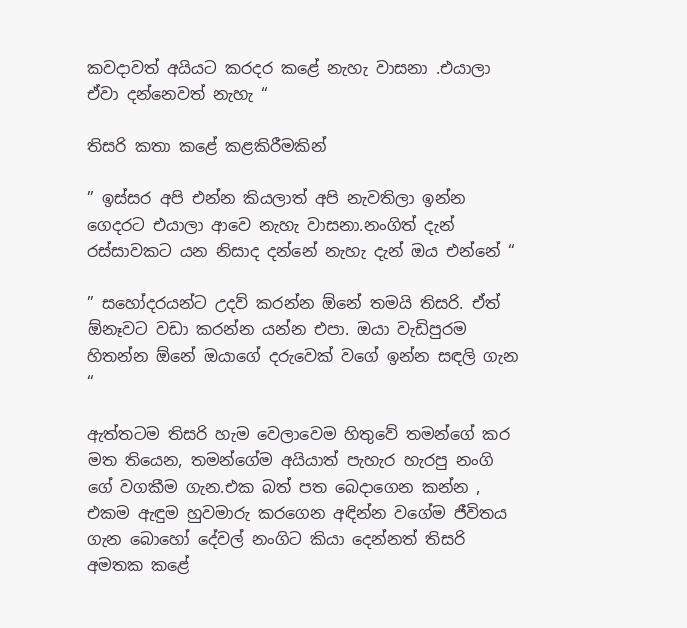කවදාවත් අයියට කරදර කළේ නැහැ වාසනා .එයාලා ඒවා දන්නෙවත් නැහැ “

තිසරි කතා කළේ කළකිරීමකින්

” ඉස්සර අපි එන්න කියලාත් අපි නැවතිලා ඉන්න ගෙදරට එයාලා ආවෙ නැහැ වාසනා.නංගිත් දැන් රස්සාවකට යන නිසාද දන්නේ නැහැ දැන් ඔය එන්නේ “

” සහෝදරයන්ට උදව් කරන්න ඕනේ තමයි තිසරි. ඒත් ඕනෑවට වඩා කරන්න යන්න එපා. ඔයා වැඩිපුරම හිතන්න ඕනේ ඔයාගේ දරුවෙක් වගේ ඉන්න සඳලි ගැන “

ඇත්තටම තිසරි හැම වෙලාවෙම හිතුවේ තමන්ගේ කර මත තියෙන, තමන්ගේම අයියාත් පැහැර හැරපු නංගි ගේ වගකීම ගැන.එක බත් පත බෙදාගෙන කන්න , එකම ඇඳුම හුවමාරු කරගෙන අඳින්න වගේම ජීවිතය ගැන බොහෝ දේවල් නංගිට කියා දෙන්නත් තිසරි අමතක කළේ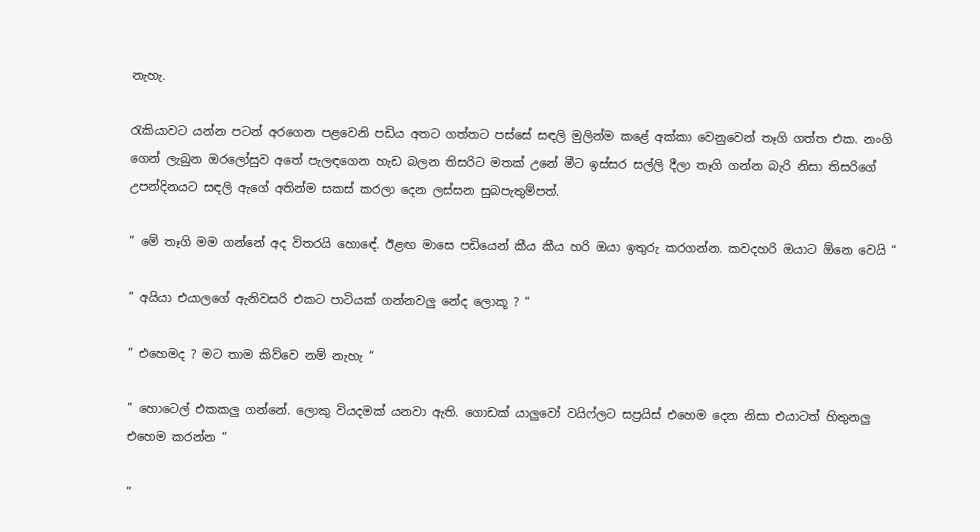නැහැ.

රැකියාවට යන්න පටන් අරගෙන පළවෙනි පඩිය අතට ගත්තට පස්සේ සඳලි මුලින්ම කළේ අක්කා වෙනුවෙන් තෑගි ගත්ත එක. නංගි ගෙන් ලැබුන ඔරලෝසුව අතේ පැලඳගෙන හැඩ බලන තිසරිට මතක් උනේ මීට ඉස්සර සල්ලි දීලා තෑගි ගන්න බැරි නිසා තිසරිගේ උපන්දිනයට සඳලි ඇගේ අතින්ම සකස් කරලා දෙන ලස්සන සුබපැතුම්පත්.

” මේ තෑගි මම ගන්නේ අද විතරයි හොඳේ. ඊළඟ මාසෙ පඩියෙන් කීය කීය හරි ඔයා ඉතුරු කරගන්න. කවදහරි ඔයාට ඕනෙ වෙයි “

” අයියා එයාලගේ ඇනිවසරි එකට පාටියක් ගන්නවලු නේද ලොකූ ? “

” එහෙමද ? මට තාම කිව්වෙ නම් නැහැ “

” හොටෙල් එකකලු ගන්නේ. ලොකු වියදමක් යනවා ඇති. ගොඩක් යාලුවෝ වයිෆ්ලට සප්‍රයිස් එහෙම දෙන නිසා එයාටත් හිතුනලු එහෙම කරන්න “

”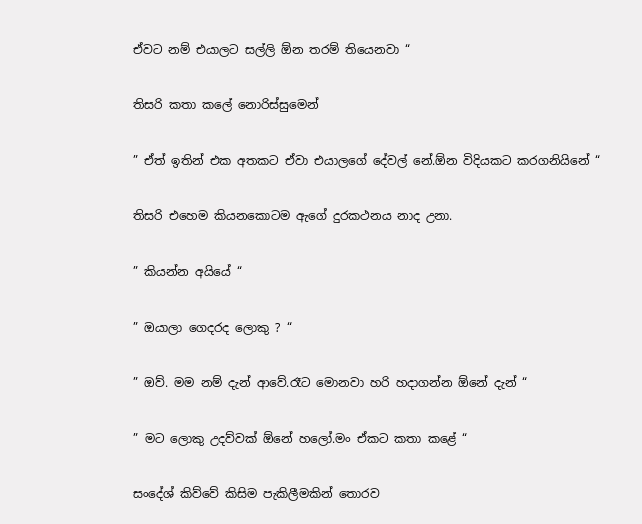ඒවට නම් එයාලට සල්ලි ඕන තරම් තියෙනවා “

තිසරි කතා කලේ නොරිස්සුමෙන්

” ඒත් ඉතින් එක අතකට ඒවා එයාලගේ දේවල් නේ.ඕන විදියකට කරගනියිනේ “

තිසරි එහෙම කියනකොටම ඇගේ දුරකථනය නාද උනා.

” කියන්න අයියේ “

” ඔයාලා ගෙදරද ලොකු ? “

” ඔව්. මම නම් දැන් ආවේ.රෑට මොනවා හරි හදාගන්න ඕනේ දැන් “

” මට ලොකු උදව්වක් ඕනේ හලෝ.මං ඒකට කතා කළේ “

සංදේශ් කිව්වේ කිසිම පැකිලීමකින් තොරව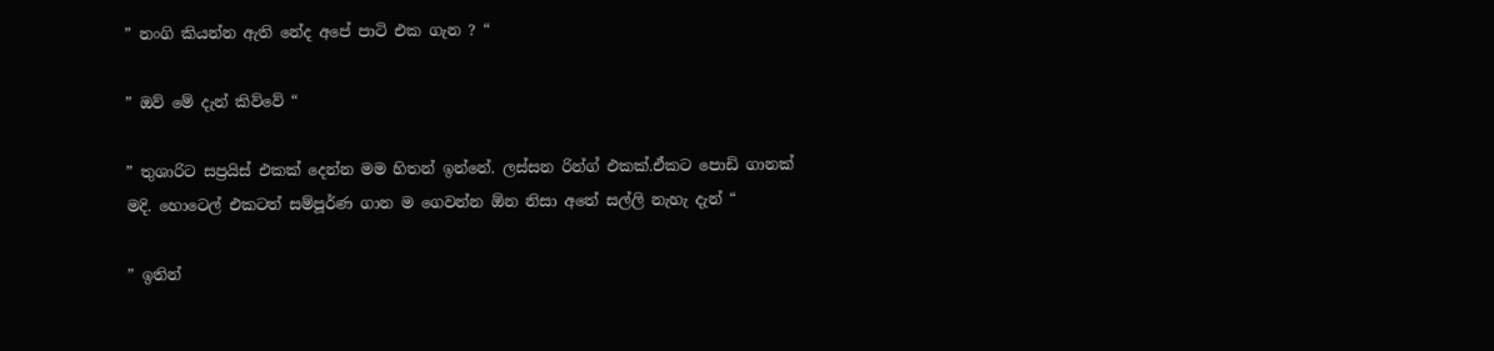” නංගි කියන්න ඇති නේද අපේ පාටි එක ගැන ? “

” ඔව් මේ දැන් කිව්වේ “

” තුශාරිට සප්‍රයිස් එකක් දෙන්න මම හිතන් ඉන්නේ. ලස්සන රින්ග් එකක්.ඒකට පොඩි ගානක් මදි. හොටෙල් එකටත් සම්පූර්ණ ගාන ම ගෙවන්න ඕන නිසා අතේ සල්ලි නැහැ දැන් “

” ඉතින්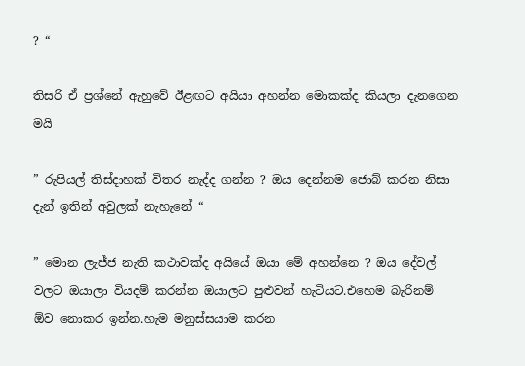? “

තිසරි ඒ ප්‍රශ්නේ ඇහුවේ ඊළඟට අයියා අහන්න මොකක්ද කියලා දැනගෙන මයි

” රුපියල් තිස්දාහක් විතර නැද්ද ගන්න ? ඔය දෙන්නම ජොබ් කරන නිසා දැන් ඉතින් අවුලක් නැහැනේ “

” මොන ලැජ්ජ නැති කථාවක්ද අයියේ ඔයා මේ අහන්නෙ ? ඔය දේවල් වලට ඔයාලා වියදම් කරන්න ඔයාලට පුළුවන් හැටියට.එහෙම බැරිනම් ඕව නොකර ඉන්න.හැම මනුස්සයාම කරන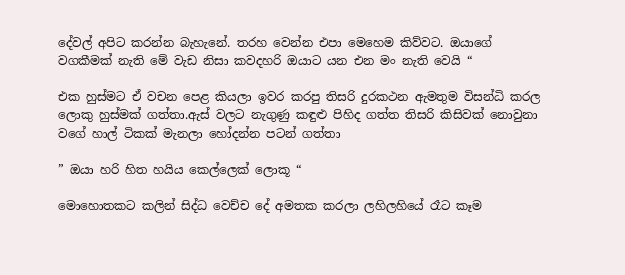දේවල් අපිට කරන්න බැහැනේ. තරහ වෙන්න එපා මෙහෙම කිව්වට. ඔයාගේ වගකීමක් නැති මේ වැඩ නිසා කවදහරි ඔයාට යන එන මං නැති වෙයි “

එක හුස්මට ඒ වචන පෙළ කියලා ඉවර කරපු තිසරි දුරකථන ඇමතුම විසන්ධි කරල ලොකු හුස්මක් ගත්තා.ඇස් වලට නැගුණු කඳුළු පිහිද ගත්ත තිසරි කිසිවක් නොවුනා වගේ හාල් ටිකක් මැනලා හෝදන්න පටන් ගත්තා

” ඔයා හරි හිත හයිය කෙල්ලෙක් ලොකූ “

මොහොතකට කලින් සිද්ධ වෙච්ච දේ අමතක කරලා ලහිලහියේ රෑට කෑම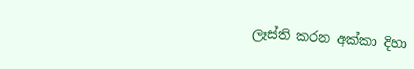ලෑස්ති කරන අක්කා දිහා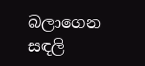බලාගෙන සඳලි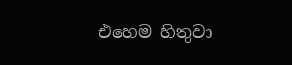එහෙම හිතුවා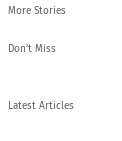More Stories

Don't Miss


Latest Articles